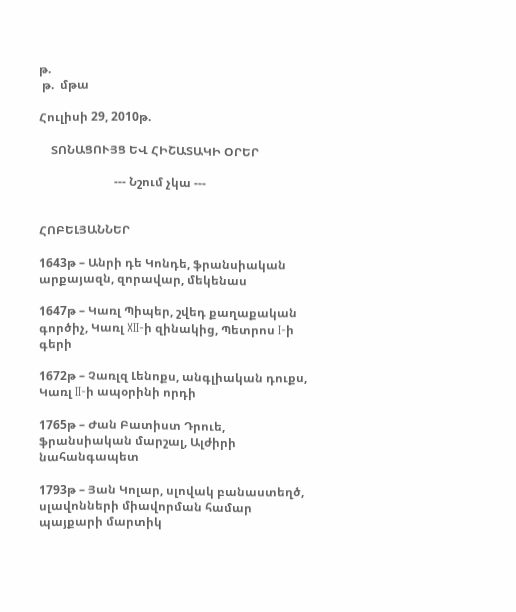թ.
 թ.  մթա

Հուլիսի 29, 2010թ.

    ՏՈՆԱՑՈՒՅՑ ԵՎ ՀԻՇԱՏԱԿԻ ՕՐԵՐ

                         --- Նշում չկա ---


ՀՈԲԵԼՅԱՆՆԵՐ

1643թ – Անրի դե Կոնդե, ֆրանսիական արքայազն, զորավար, մեկենաս

1647թ – Կառլ Պիպեր, շվեդ քաղաքական գործիչ, Կառլ XII-ի զինակից, Պետրոս I-ի գերի

1672թ – Չառլզ Լենոքս, անգլիական դուքս, Կառլ II-ի ապօրինի որդի

1765թ – Ժան Բատիստ Դրուե, ֆրանսիական մարշալ, Ալժիրի նահանգապետ

1793թ – Յան Կոլար, սլովակ բանաստեղծ, սլավոնների միավորման համար պայքարի մարտիկ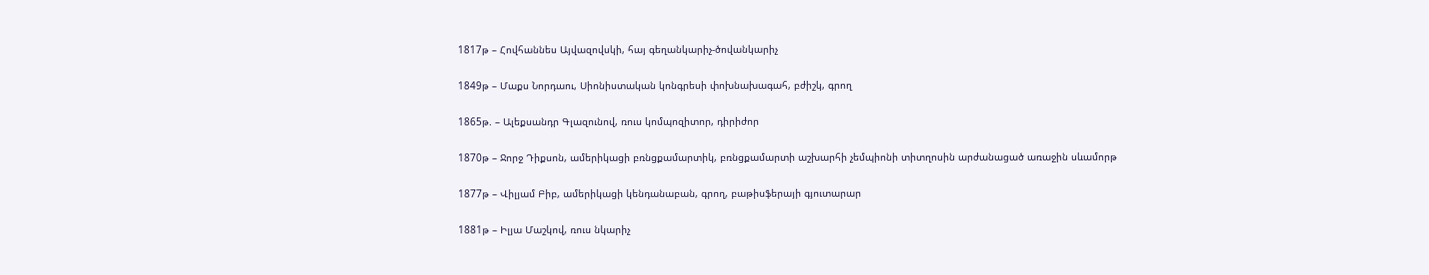1817թ – Հովհաննես Այվազովսկի, հայ գեղանկարիչ-ծովանկարիչ

1849թ – Մաքս Նորդաու, Սիոնիստական կոնգրեսի փոխնախագահ, բժիշկ, գրող

1865թ. – Ալեքսանդր Գլազունով, ռուս կոմպոզիտոր, դիրիժոր

1870թ – Ջորջ Դիքսոն, ամերիկացի բռնցքամարտիկ, բռնցքամարտի աշխարհի չեմպիոնի տիտղոսին արժանացած առաջին սևամորթ

1877թ – Վիլյամ Բիբ, ամերիկացի կենդանաբան, գրող, բաթիսֆերայի գյուտարար

1881թ – Իլյա Մաշկով, ռուս նկարիչ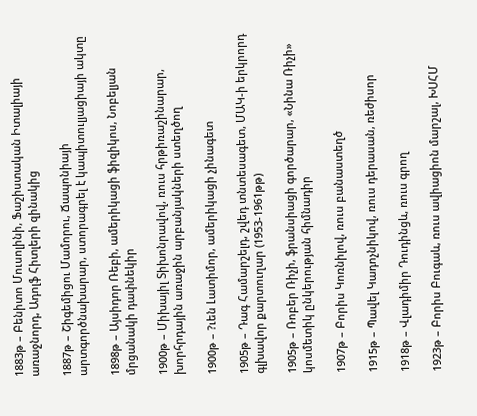1883թ – Բենիտո Մուսոլինի, Ֆաշիստական Իտալիայի առաջնորդ, Ադոլֆ Հիտլերի զինակից

1887թ – Շիգեմիցու Մամորու, Ճապոնիայի արտգործնախարար, ստորագրել է կապիտուլյացիայի ակտը

1898թ – Այսիդոր Ռեբի, ամերիկացի ֆիզիկոս, Նոբելյան մրցանակի դափնեկիր

1900թ – Միխայիլ Տիխոնրավով, ռուս հրթիռաշինարար, խորհրդային առաջին արբանյակների ստեղծող

1900թ – ?ւեն Լատիմոր, ամերիկացի չինագետ

1905թ – Դագ Համարշելդ, շվեդ տնտեսագետ, ՄԱԿ-ի երկրորդ գլխավոր քարտուղար (1953-1961թթ)

1905թ – Ռոբեր Ռիչի, ֆրանսիացի գործարար, «Նինա Ռիչի» կոսմետիկ ընկերության հիմնադիր

1907թ – Բորիս Կոռնիլով, ռուս բանաստեղծ

1915թ – Պավել Կադոչնիկով, ռուս դերասան, ռեժիսոր

1918թ – Վլադիմիր Դուդինցև, ռուս գրող

1923թ – Բորիս Բուգաև, ռուս ավիացիոն մարշալ, ԽՍՀՄ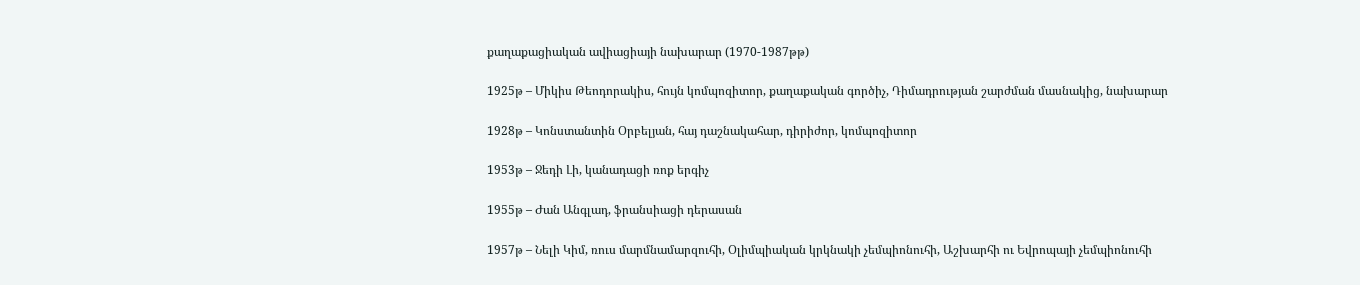քաղաքացիական ավիացիայի նախարար (1970-1987թթ)

1925թ – Միկիս Թեոդորակիս, հույն կոմպոզիտոր, քաղաքական գործիչ, Դիմադրության շարժման մասնակից, նախարար

1928թ – Կոնստանտին Օրբելյան, հայ դաշնակահար, դիրիժոր, կոմպոզիտոր

1953թ – Ջեդի Լի, կանադացի ռոք երգիչ

1955թ – Ժան Անգլադ, ֆրանսիացի դերասան

1957թ – Նելի Կիմ, ռուս մարմնամարզուհի, Օլիմպիական կրկնակի չեմպիոնուհի, Աշխարհի ու Եվրոպայի չեմպիոնուհի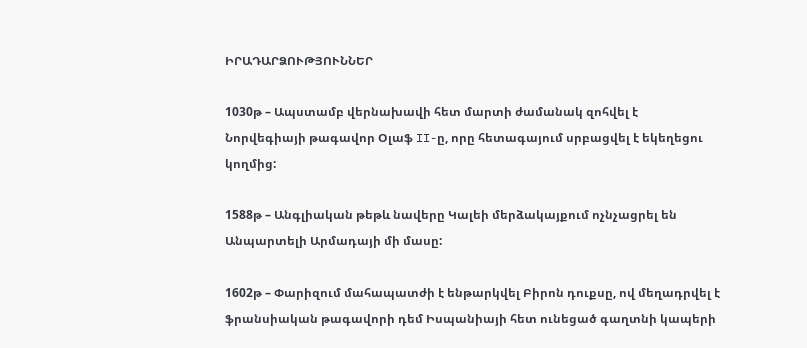ԻՐԱԴԱՐՁՈՒԹՅՈՒՆՆԵՐ

1030թ – Ապստամբ վերնախավի հետ մարտի ժամանակ զոհվել է Նորվեգիայի թագավոր Օլաֆ II-ը, որը հետագայում սրբացվել է եկեղեցու կողմից:

1588թ – Անգլիական թեթև նավերը Կալեի մերձակայքում ոչնչացրել են Անպարտելի Արմադայի մի մասը:

1602թ – Փարիզում մահապատժի է ենթարկվել Բիրոն դուքսը, ով մեղադրվել է ֆրանսիական թագավորի դեմ Իսպանիայի հետ ունեցած գաղտնի կապերի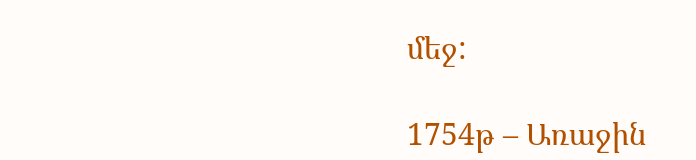մեջ:

1754թ – Առաջին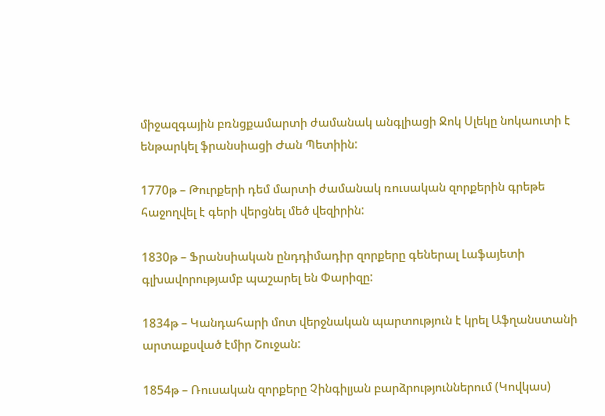միջազգային բռնցքամարտի ժամանակ անգլիացի Ջոկ Սլեկը նոկաուտի է ենթարկել ֆրանսիացի Ժան Պետիին:

1770թ – Թուրքերի դեմ մարտի ժամանակ ռուսական զորքերին գրեթե հաջողվել է գերի վերցնել մեծ վեզիրին:

1830թ – Ֆրանսիական ընդդիմադիր զորքերը գեներալ Լաֆայետի գլխավորությամբ պաշարել են Փարիզը:

1834թ – Կանդահարի մոտ վերջնական պարտություն է կրել Աֆղանստանի արտաքսված էմիր Շուջան:

1854թ – Ռուսական զորքերը Չինգիլյան բարձրություններում (Կովկաս)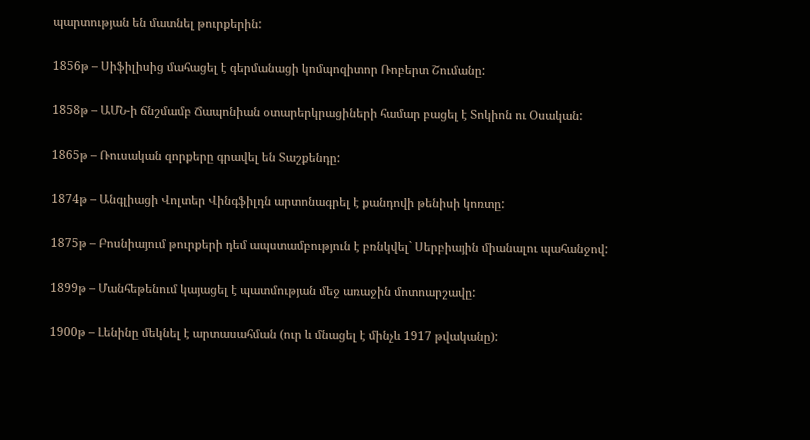պարտության են մատնել թուրքերին:

1856թ – Սիֆիլիսից մահացել է գերմանացի կոմպոզիտոր Ռոբերտ Շումանը:

1858թ – ԱՄՆ-ի ճնշմամբ Ճապոնիան օտարերկրացիների համար բացել է Տոկիոն ու Օսական:

1865թ – Ռուսական զորքերը գրավել են Տաշքենդը:

1874թ – Անգլիացի Վոլտեր Վինգֆիլդն արտոնագրել է քանդովի թենիսի կոռտը:

1875թ – Բոսնիայում թուրքերի դեմ ապստամբություն է բռնկվել` Սերբիային միանալու պահանջով:

1899թ – Մանհեթենում կայացել է պատմության մեջ առաջին մոտոարշավը:

1900թ – Լենինը մեկնել է արտասահման (ուր և մնացել է մինչև 1917 թվականը):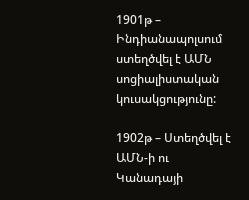1901թ – Ինդիանապոլսում ստեղծվել է ԱՄՆ սոցիալիստական կուսակցությունը:

1902թ – Ստեղծվել է ԱՄՆ-ի ու Կանադայի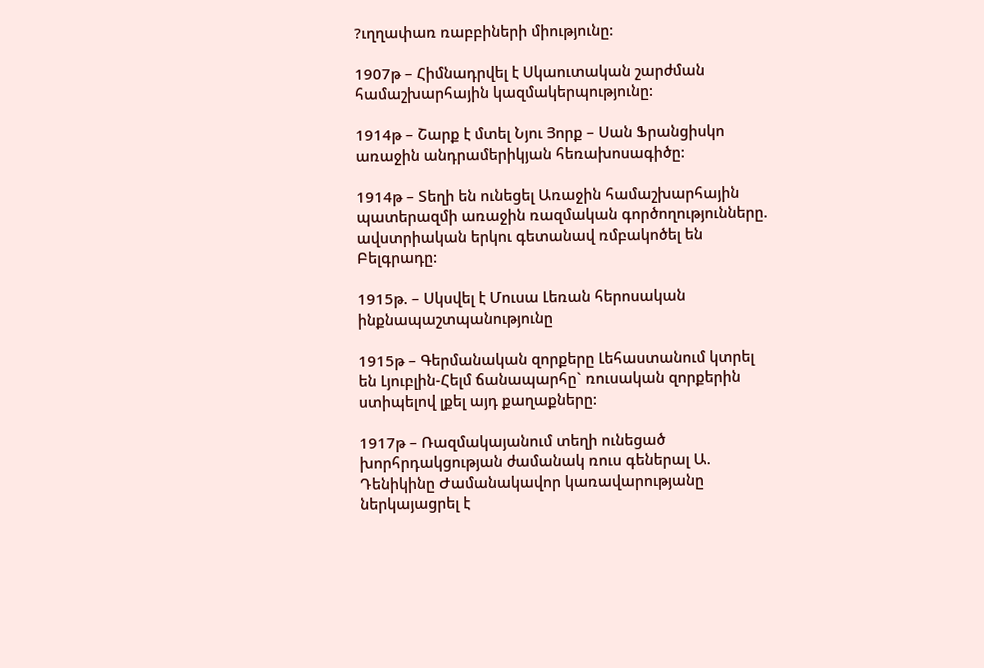?ւղղափառ ռաբբիների միությունը:

1907թ – Հիմնադրվել է Սկաուտական շարժման համաշխարհային կազմակերպությունը:

1914թ – Շարք է մտել Նյու Յորք – Սան Ֆրանցիսկո առաջին անդրամերիկյան հեռախոսագիծը:

1914թ – Տեղի են ունեցել Առաջին համաշխարհային պատերազմի առաջին ռազմական գործողությունները. ավստրիական երկու գետանավ ռմբակոծել են Բելգրադը:

1915թ. – Սկսվել է Մուսա Լեռան հերոսական ինքնապաշտպանությունը

1915թ – Գերմանական զորքերը Լեհաստանում կտրել են Լյուբլին-Հելմ ճանապարհը` ռուսական զորքերին ստիպելով լքել այդ քաղաքները:

1917թ – Ռազմակայանում տեղի ունեցած խորհրդակցության ժամանակ ռուս գեներալ Ա. Դենիկինը Ժամանակավոր կառավարությանը ներկայացրել է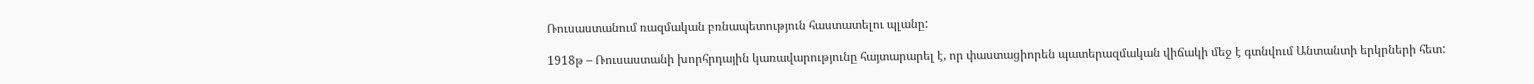Ռուսաստանում ռազմական բռնապետություն հաստատելու պլանը:

1918թ – Ռուսաստանի խորհրդային կառավարությունը հայտարարել է, որ փաստացիորեն պատերազմական վիճակի մեջ է գտնվում Անտանտի երկրների հետ: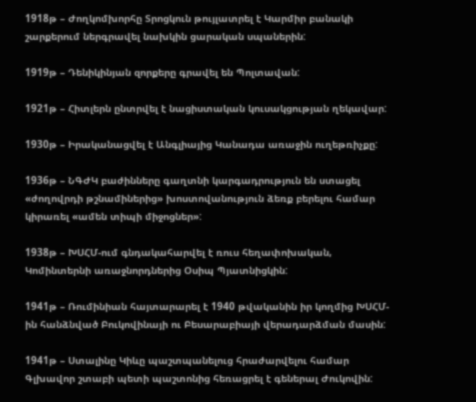1918թ – Ժողկոմխորհը Տրոցկուն թույլատրել է Կարմիր բանակի շարքերում ներգրավել նախկին ցարական սպաներին:

1919թ – Դենիկինյան զորքերը գրավել են Պոլտավան:

1921թ – Հիտլերն ընտրվել է նացիստական կուսակցության ղեկավար:

1930թ – Իրականացվել է Անգլիայից Կանադա առաջին ուղեթռիչքը:

1936թ – ՆԳԺԿ բաժինները գաղտնի կարգադրություն են ստացել «ժողովրդի թշնամիներից» խոստովանություն ձեռք բերելու համար կիրառել «ամեն տիպի միջոցներ»:

1938թ – ԽՍՀՄ-ում գնդակահարվել է ռուս հեղափոխական, Կոմինտերնի առաջնորդներից Օսիպ Պյատնիցկին:

1941թ – Ռումինիան հայտարարել է 1940 թվականին իր կողմից ԽՍՀՄ-ին հանձնված Բուկովինայի ու Բեսարաբիայի վերադարձման մասին:

1941թ – Ստալինը Կիևը պաշտպանելուց հրաժարվելու համար Գլխավոր շտաբի պետի պաշտոնից հեռացրել է գեներալ Ժուկովին: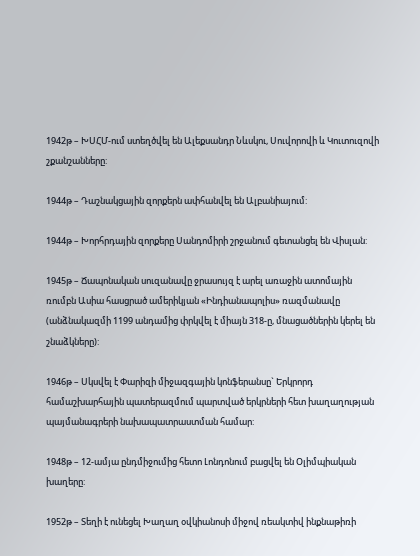1942թ – ԽՍՀՄ-ում ստեղծվել են Ալեքսանդր Նևսկու, Սուվորովի և Կուտուզովի շքանշանները:

1944թ – Դաշնակցային զորքերն ափհանվել են Ալբանիայում:

1944թ – Խորհրդային զորքերը Սանդոմիրի շրջանում գետանցել են Վիսլան:

1945թ – Ճապոնական սուզանավը ջրասույզ է արել առաջին ատոմային ռումբն Ասիա հասցրած ամերիկյան «Ինդիանապոլիս» ռազմանավը (անձնակազմի 1199 անդամից փրկվել է միայն 318-ը, մնացածներին կերել են շնաձկները):

1946թ – Սկսվել է Փարիզի միջազգային կոնֆերանսը` Երկրորդ համաշխարհային պատերազմում պարտված երկրների հետ խաղաղության պայմանագրերի նախապատրաստման համար:

1948թ – 12-ամյա ընդմիջումից հետո Լոնդոնում բացվել են Օլիմպիական խաղերը:

1952թ – Տեղի է ունեցել Խաղաղ օվկիանոսի միջով ռեակտիվ ինքնաթիռի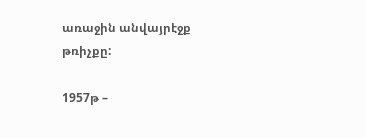առաջին անվայրէջք թռիչքը:

1957թ –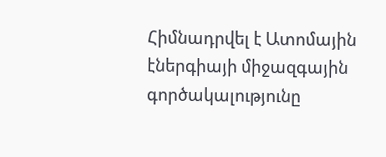Հիմնադրվել է Ատոմային էներգիայի միջազգային գործակալությունը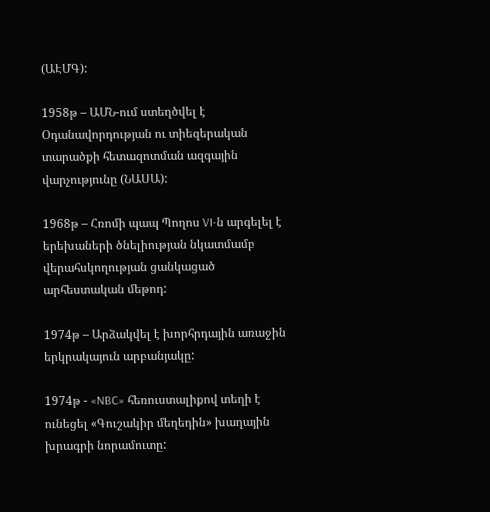(ԱԷՄԳ):

1958թ – ԱՄՆ-ում ստեղծվել է Օդանավորդության ու տիեզերական տարածքի հետազոտման ազգային վարչությունը (ՆԱՍԱ):

1968թ – Հռոմի պապ Պողոս VI-ն արգելել է երեխաների ծնելիության նկատմամբ վերահսկողության ցանկացած արհեստական մեթոդ:

1974թ – Արձակվել է խորհրդային առաջին երկրակայուն արբանյակը:

1974թ - «NBC» հեռուստալիքով տեղի է ունեցել «Գուշակիր մեղեդին» խաղային խրագրի նորամուտը: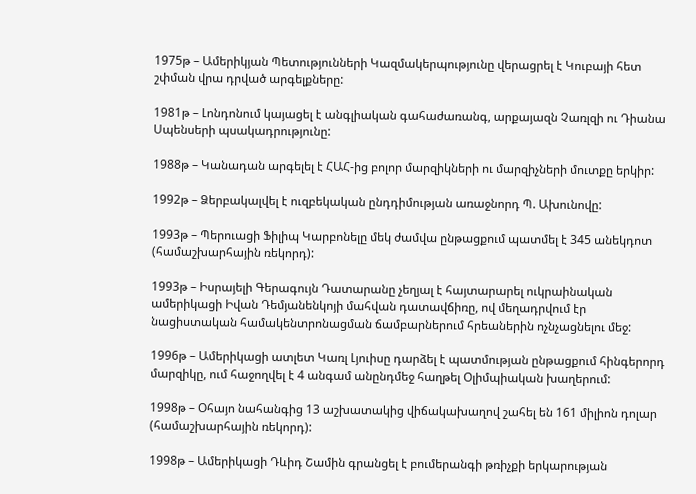1975թ – Ամերիկյան Պետությունների Կազմակերպությունը վերացրել է Կուբայի հետ շփման վրա դրված արգելքները:

1981թ – Լոնդոնում կայացել է անգլիական գահաժառանգ, արքայազն Չառլզի ու Դիանա Սպենսերի պսակադրությունը:

1988թ – Կանադան արգելել է ՀԱՀ-ից բոլոր մարզիկների ու մարզիչների մուտքը երկիր:

1992թ – Ձերբակալվել է ուզբեկական ընդդիմության առաջնորդ Պ. Ախունովը:

1993թ – Պերուացի Ֆիլիպ Կարբոնելը մեկ ժամվա ընթացքում պատմել է 345 անեկդոտ (համաշխարհային ռեկորդ):

1993թ – Իսրայելի Գերագույն Դատարանը չեղյալ է հայտարարել ուկրաինական ամերիկացի Իվան Դեմյանենկոյի մահվան դատավճիռը, ով մեղադրվում էր նացիստական համակենտրոնացման ճամբարներում հրեաներին ոչնչացնելու մեջ:

1996թ – Ամերիկացի ատլետ Կառլ Լյուիսը դարձել է պատմության ընթացքում հինգերորդ մարզիկը, ում հաջողվել է 4 անգամ անընդմեջ հաղթել Օլիմպիական խաղերում:

1998թ – Օհայո նահանգից 13 աշխատակից վիճակախաղով շահել են 161 միլիոն դոլար (համաշխարհային ռեկորդ):

1998թ – Ամերիկացի Դևիդ Շամին գրանցել է բումերանգի թռիչքի երկարության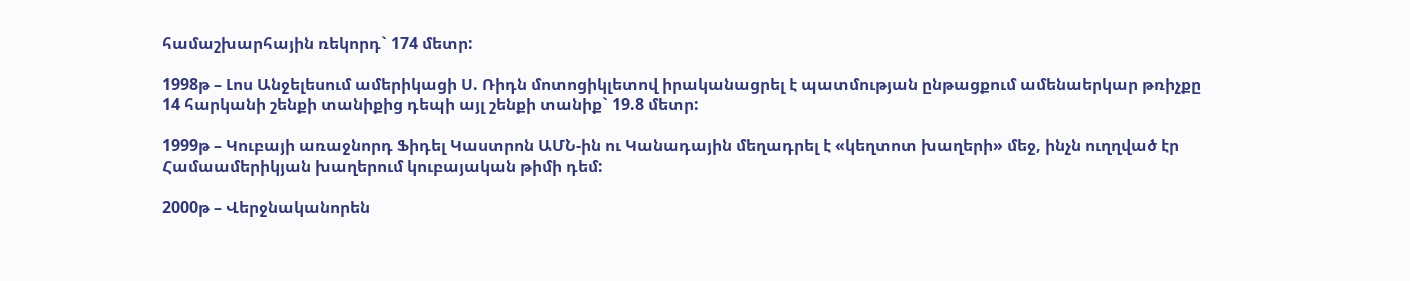համաշխարհային ռեկորդ` 174 մետր:

1998թ – Լոս Անջելեսում ամերիկացի Ս. Ռիդն մոտոցիկլետով իրականացրել է պատմության ընթացքում ամենաերկար թռիչքը 14 հարկանի շենքի տանիքից դեպի այլ շենքի տանիք` 19.8 մետր:

1999թ – Կուբայի առաջնորդ Ֆիդել Կաստրոն ԱՄՆ-ին ու Կանադային մեղադրել է «կեղտոտ խաղերի» մեջ, ինչն ուղղված էր Համաամերիկյան խաղերում կուբայական թիմի դեմ:

2000թ – Վերջնականորեն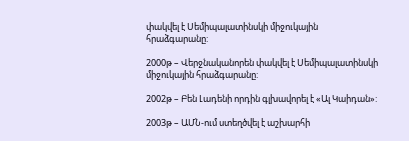փակվել է Սեմիպալատինսկի միջուկային հրաձգարանը:

2000թ – Վերջնականորեն փակվել է Սեմիպալատինսկի միջուկային հրաձգարանը:

2002թ – Բեն Լադենի որդին գլխավորել է «Ալ Կաիդան»:

2003թ – ԱՄՆ-ում ստեղծվել է աշխարհի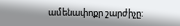ամենափոքր շարժիչը: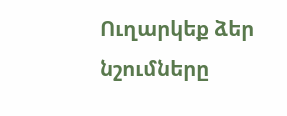Ուղարկեք ձեր նշումները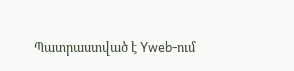Պատրաստված է Yweb-ում